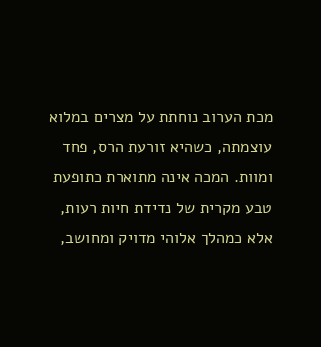מכת הערוב נוחתת על מצרים במלוא עוצמתה, כשהיא זורעת הרס, פחד ומוות. המכה אינה מתוארת כתופעת טבע מקרית של נדידת חיות רעות, אלא כמהלך אלוהי מדויק ומחושב,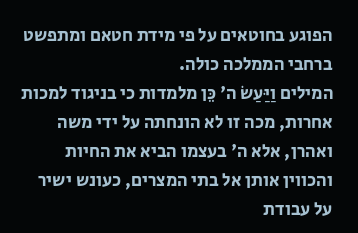הפוגע בחוטאים על פי מידת חטאם ומתפשט ברחבי הממלכה כולה.
המילים וַיַּעַשׂ ה' כֵּן מלמדות כי בניגוד למכות אחרות, מכה זו לא הונחתה על ידי משה ואהרן, אלא ה' בעצמו הביא את החיות והכווין אותן אל בתי המצרים, כעונש ישיר על עבודת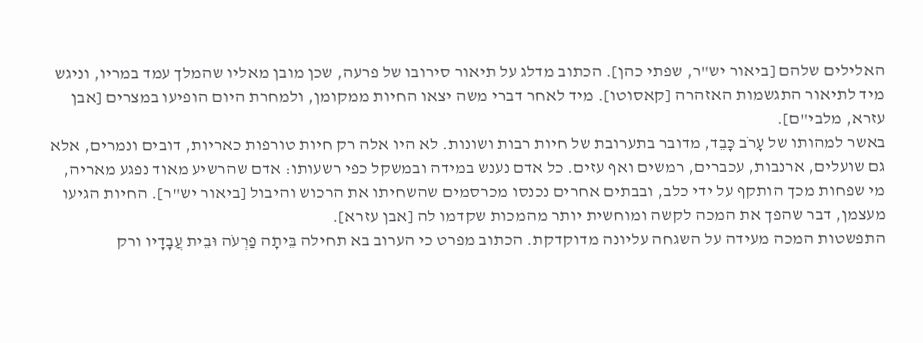האלילים שלהם [ביאור יש"ר, שפתי כהן]. הכתוב מדלג על תיאור סירובו של פרעה, שכן מובן מאליו שהמלך עמד במריו, וניגש מיד לתיאור התגשמות האזהרה [קאסוטו]. מיד לאחר דברי משה יצאו החיות ממקומן, ולמחרת היום הופיעו במצרים [אבן עזרא, מלבי"ם].
באשר למהותו של עָרֹב כָּבֵד, מדובר בתערובת של חיות רבות ושונות. לא היו אלה רק חיות טורפות כאריות, דובים ונמרים, אלא גם שועלים, ארנבות, עכברים, רמשים ואף עזים. כל אדם נענש במידה ובמשקל כפי רשעותו: אדם שהרשיע מאוד נפגע מאריה, מי שפחות מכך הותקף על ידי כלב, ובבתים אחרים נכנסו מכרסמים שהשחיתו את הרכוש והיבול [ביאור יש"ר]. החיות הגיעו מעצמן, דבר שהפך את המכה לקשה ומוחשית יותר מהמכות שקדמו לה [אבן עזרא].
התפשטות המכה מעידה על השגחה עליונה מדוקדקת. הכתוב מפרט כי הערוב בא תחילה בֵּיתָה פַרְעֹה וּבֵית עֲבָדָיו ורק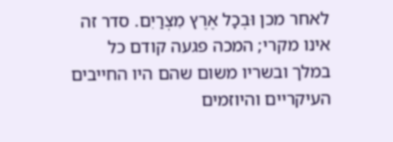לאחר מכן וּבְכָל אֶרֶץ מִצְרַיִם. סדר זה אינו מקרי; המכה פגעה קודם כל במלך ובשריו משום שהם היו החייבים העיקריים והיוזמים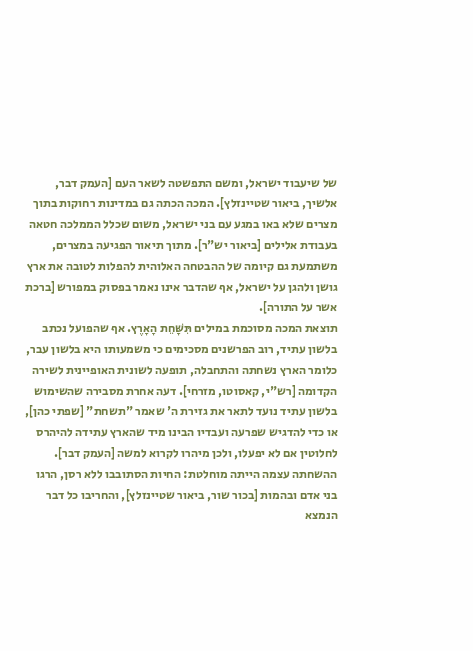של שיעבוד ישראל, ומשם התפשטה לשאר העם [העמק דבר, אלשיך, ביאור שטיינזלץ]. המכה הכתה גם במדינות רחוקות בתוך מצרים שלא באו במגע עם בני ישראל, משום שכלל הממלכה חטאה בעבודת אלילים [ביאור יש"ר]. מתוך תיאור הפגיעה במצרים, משתמעת גם קיומה של ההבטחה האלוהית להפלות לטובה את ארץ גושן ולהגן על ישראל, אף שהדבר אינו נאמר בפסוק במפורש [ברכת אשר על התורה].
תוצאת המכה מסוכמת במילים תִּשָּׁחֵת הָאָרֶץ. אף שהפועל נכתב בלשון עתיד, רוב הפרשנים מסכימים כי משמעותו היא בלשון עבר, כלומר הארץ נשחתה והתחבלה, תופעה לשונית האופיינית לשירה הקדומה [רש"י, קאסוטו, מזרחי]. דעה אחרת מסבירה שהשימוש בלשון עתיד נועד לתאר את גזירת ה' שאמר "תשחת" [שפתי כהן], או כדי להדגיש שפרעה ועבדיו הבינו מיד שהארץ עתידה להיהרס לחלוטין אם לא יפעלו, ולכן מיהרו לקרוא למשה [העמק דבר]. ההשחתה עצמה הייתה מוחלטת: החיות הסתובבו ללא רסן, הרגו בני אדם ובהמות [בכור שור, ביאור שטיינזלץ], והחריבו כל דבר הנמצא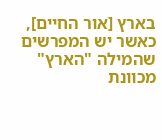בארץ [אור החיים], כאשר יש המפרשים שהמילה "הארץ" מכוונת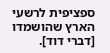ספציפית לרשעי הארץ שהושמדו [דברי דוד].